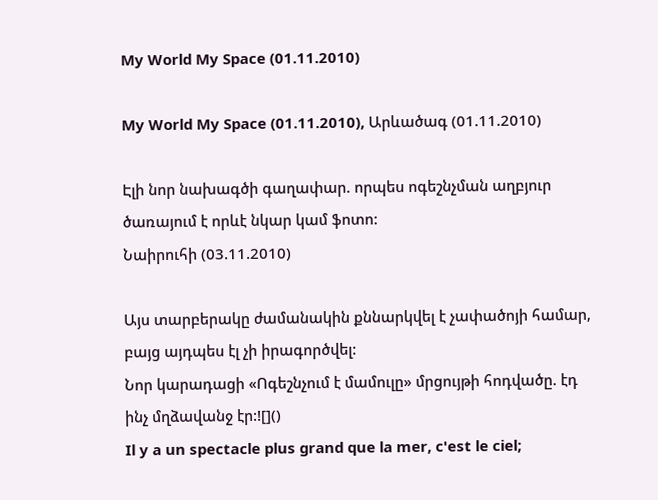My World My Space (01.11.2010)

My World My Space (01.11.2010), Արևածագ (01.11.2010)

Էլի նոր նախագծի գաղափար. որպես ոգեշնչման աղբյուր ծառայում է որևէ նկար կամ ֆոտո:
Նաիրուհի (03.11.2010)

Այս տարբերակը ժամանակին քննարկվել է չափածոյի համար, բայց այդպես էլ չի իրագործվել:
Նոր կարադացի «Ոգեշնչում է մամուլը» մրցույթի հոդվածը. էդ ինչ մղձավանջ էր:![]()
Il y a un spectacle plus grand que la mer, c'est le ciel;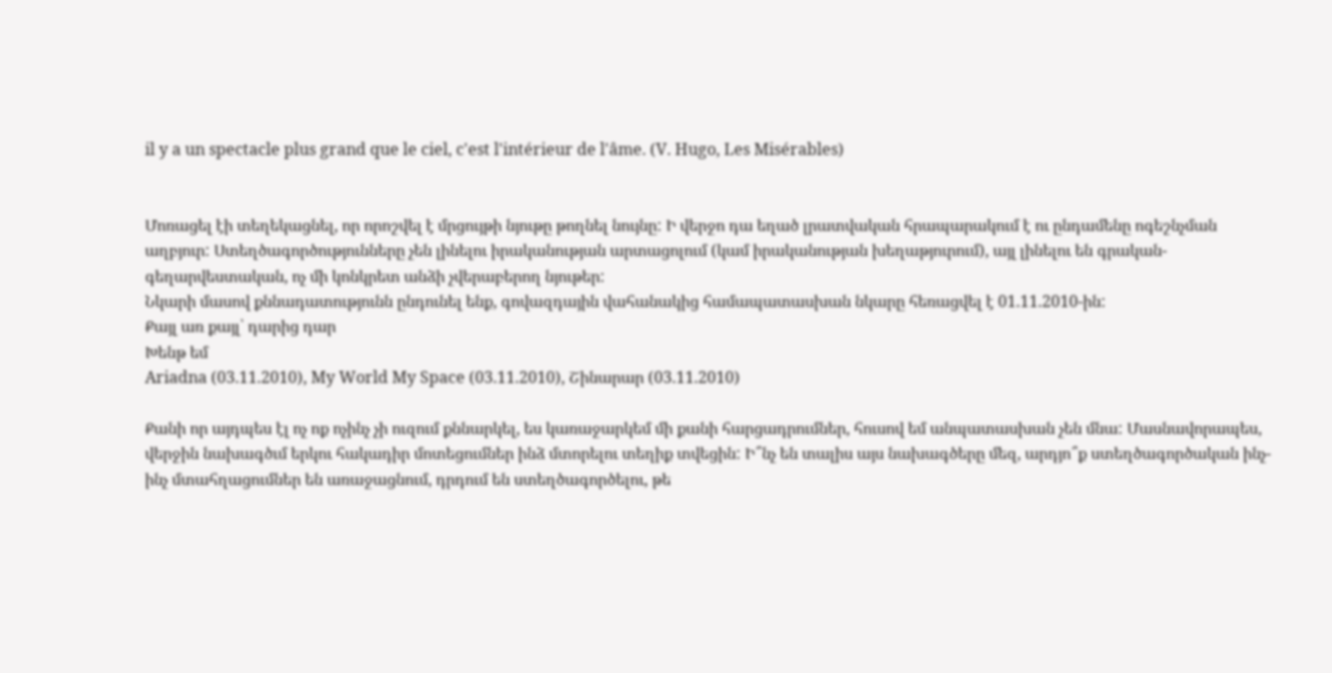il y a un spectacle plus grand que le ciel, c'est l'intérieur de l'âme. (V. Hugo, Les Misérables)


Մոռացել էի տեղեկացնել, որ որոշվել է մրցույթի նյութը թողնել նույնը: Ի վերջո դա եղած լրատվական հրապարակում է ու ընդամենը ոգեշնչման աղբյուր: Ստեղծագործությունները չեն լինելու իրականության արտացոլում (կամ իրականության խեղաթյուրում), այլ լինելու են գրական-գեղարվեստական, ոչ մի կոնկրետ անձի չվերաբերող նյութեր:
Նկարի մասով քննադատությունն ընդունել ենք, գովազդային վահանակից համապատասխան նկարը հեռացվել է 01.11.2010-ին:
Քայլ առ քայլ՝ դարից դար
Խենթ եմ
Ariadna (03.11.2010), My World My Space (03.11.2010), Շինարար (03.11.2010)

Քանի որ այդպես էլ ոչ ոք ոչինչ չի ուզում քննարկել, ես կառաջարկեմ մի քանի հարցադրումներ, հուսով եմ անպատասխան չեն մնա: Մասնավորապես, վերջին նախագծւմ երկու հակադիր մոտեցումներ ինձ մտորելու տեղիք տվեցին: Ի՞նչ են տալիս այս նախագծերը մեզ, արդյո՞ք ստեղծագործական ինչ-ինչ մտահղացումներ են առաջացնում, դրդում են ստեղծագործելու, թե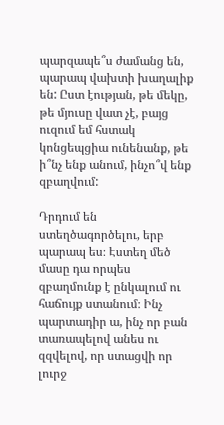պարզապե՞ս ժամանց են, պարապ վախտի խաղալիք են: Ըստ էության, թե մեկը, թե մյուսը վատ չէ, բայց ուզում եմ հստակ կոնցեպցիա ունենանք, թե ի՞նչ ենք անում, ինչո՞վ ենք զբաղվում:

Դրդում են ստեղծագործելու, երբ պարապ ես։ Էստեղ մեծ մասը դա որպես զբաղմունք է ընկալում ու հաճույք ստանում։ Ինչ պարտադիր ա, ինչ որ բան տառապելով անես ու զզվելով, որ ստացվի որ լուրջ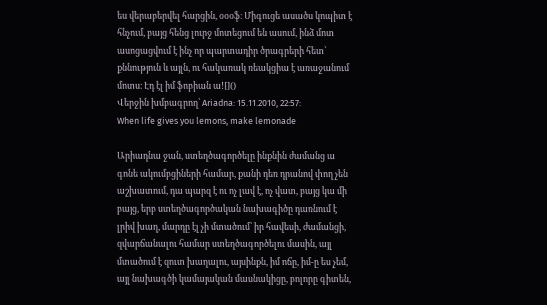ես վերաբերվել հարցին, օօօֆ։ Միգուցե ասածս կոպիտ է հնչում, բայց հենց լուրջ մոտեցում են ասում, ինձ մոտ ասոցացվում է ինչ որ պարտադիր ծրագրերի հետ՝ քննություն և այլն, ու հակառակ ռեակցիա է առաջանում մոտս։ Էդ էլ իմ ֆոբիան ա![]()
Վերջին խմբագրող՝ Ariadna: 15.11.2010, 22:57:
When life gives you lemons, make lemonade

Արիադնա ջան, ստեղծագործելը ինքնին ժամանց ա գոնե ակումբցիների համար, քանի դեռ դրանով փող չեն աշխատում, դա պարզ է ու ոչ լավ է, ոչ վատ, բայց կա մի բայց, երբ ստեղծագործական նախագիծը դառնում է լրիվ խաղ, մարդը էլ չի մտածում՝ իր հավեսի, ժամանցի, զվարճանալու համար ստեղծագործելու մասին, այլ մտածում է զուտ խաղալու, այսինքն, իմ ոճը, իմ-ը ես չեմ, այլ նախագծի կամայական մասնակիցը, բոլորը գիտեն,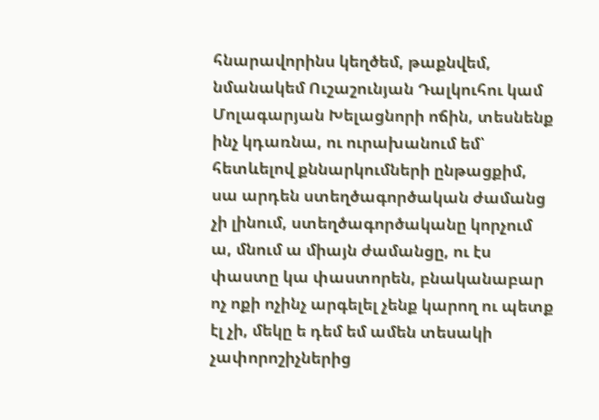հնարավորինս կեղծեմ, թաքնվեմ, նմանակեմ Ուշաշունյան Դալկուհու կամ Մոլագարյան Խելացնորի ոճին, տեսնենք ինչ կդառնա, ու ուրախանում եմ՝ հետևելով քննարկումների ընթացքիմ, սա արդեն ստեղծագործական ժամանց չի լինում, ստեղծագործականը կորչում ա, մնում ա միայն ժամանցը, ու էս փաստը կա փաստորեն, բնականաբար ոչ ոքի ոչինչ արգելել չենք կարող ու պետք էլ չի, մեկը ե դեմ եմ ամեն տեսակի չափորոշիչներից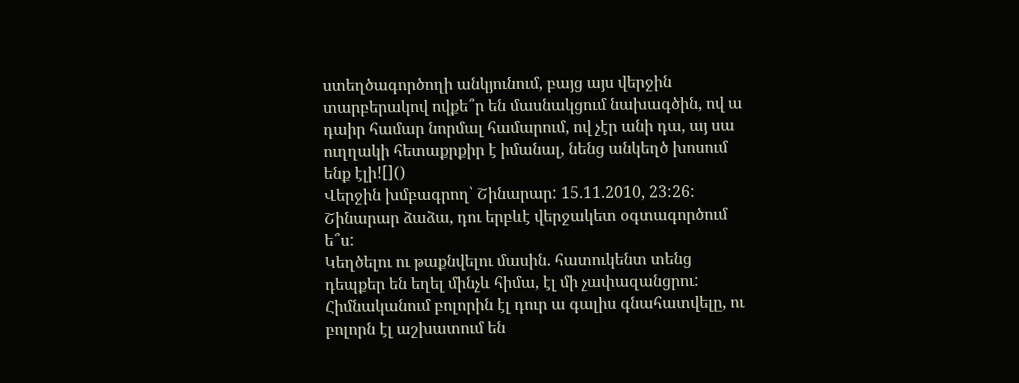ստեղծագործողի անկյունում, բայց այս վերջին տարբերակով ովքե՞ր են մասնակցում նախագծին, ով ա դաիր համար նորմալ համարում, ով չէր անի դա, այ սա ուղղակի հետաքրքիր է իմանալ, նենց անկեղծ խոսում ենք էլի![]()
Վերջին խմբագրող՝ Շինարար: 15.11.2010, 23:26:
Շինարար ձաձա, դու երբևէ վերջակետ օգտագործում ե՞ս:
Կեղծելու ու թաքնվելու մասին. հատուկենտ տենց դեպքեր են եղել մինչև հիմա, էլ մի չափազանցրու: Հիմնականում բոլորին էլ դուր ա գալիս գնահատվելը, ու բոլորն էլ աշխատում են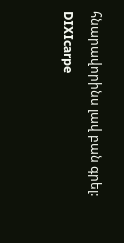հնարավորինս լավ բան գրել:
DIXIcarpe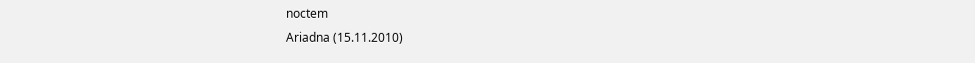noctem
Ariadna (15.11.2010)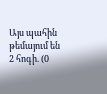Այս պահին թեմայում են 2 հոգի. (0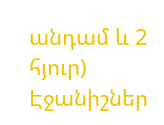անդամ և 2 հյուր)
Էջանիշներ